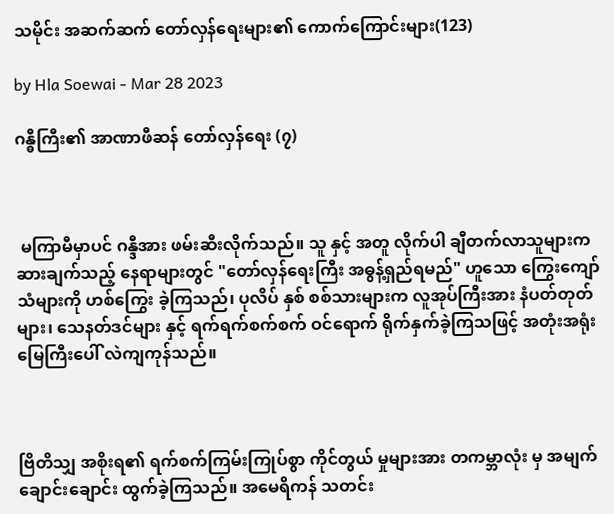သမိုင်း အဆက်ဆက် တော်လှန်ရေးများ၏ ကောက်ကြောင်းများ(123)

by Hla Soewai - Mar 28 2023

ဂန္ဓီကြီး၏ အာဏာဖီဆန် တော်လှန်ရေး (၇)



 မကြာမီမှာပင် ဂန္ဒီအား ဖမ်းဆီးလိုက်သည်။ သူ နှင့် အတူ လိုက်ပါ ချီတက်လာသူများက ဆားချက်သည့် နေရာများတွင် "တော်လှန်ရေးကြီး အဓွန့်ရှည်ရမည်" ဟူသော ကြွေးကျော်သံများကို ဟစ်ကြွေး ခဲ့ကြသည်၊ ပုလိပ် နှစ် စစ်သားများက လူအုပ်ကြီးအား နံပတ်တုတ်များ၊ သေနတ်ဒင်များ နှင့် ရက်ရက်စက်စက် ဝင်ရောက် ရိုက်နှက်ခဲ့ကြသဖြင့် အတုံးအရုံး မြေကြီးပေါ် လဲကျကုန်သည်။



ဗြိတိသျှ အစိုးရ၏ ရက်စက်ကြမ်းကြုပ်စွာ ကိုင်တွယ် မှုများအား တကမ္ဘာလုံး မှ အမျက်ချောင်းချောင်း ထွက်ခဲ့ကြသည်။ အမေရိကန် သတင်း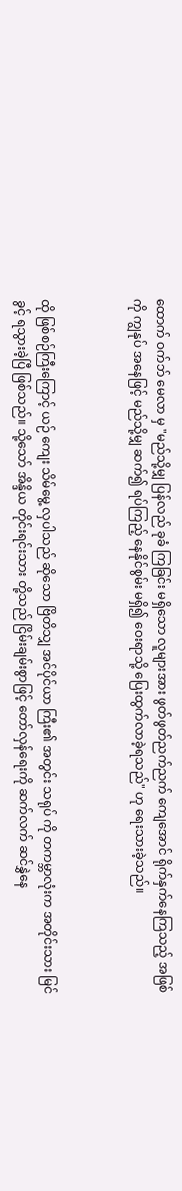ထောက် ဝက်ဘ် ‌မေလာ မှ "မည်သို့မျှ ပြန်လည် ခုခံ ကြခြင်း မရှိသော လူများအား ဖွတ်ဖွတ်ညက်ညက် ကျေအောင် ရိုက်နှက်နေကြသည့် အဖြစ်ကို ကျွနုပ် အနေဖြင့် မည်သို့မျှ ဆက်၍ ရပ်ကြည့် နေနိုင်စွမ်း မရှိ၍ ဝေးရာသို့ ပြေးထွက်လာခဲ့ရသည်" ဟု ရေးသားခဲ့သည်။



ထို ဖြစ်စဉ်ကြီးကြောင့် ယဉ်‌ ကျေး သိမ်မွေ့ လှပါသည် ဆိုသော ဗြိတိသျှ အင်ပိုင်ယာ ကြီး၏ အတွင်း သရုပ် ကို တကမ္ဘာလုံးက အတိုင်းသား မြင်ခွင့် ရသွားခဲ့ပြီ ဖြစ်သည်။ သို့သော် အိန္ဒိယ တိုင်းရင်းသား တို့သည် ငြိမ်းချမ်းစွာဖြင့် တော်လှန်ရေးကို ဆက်လက် ဆင်နွှဲနေ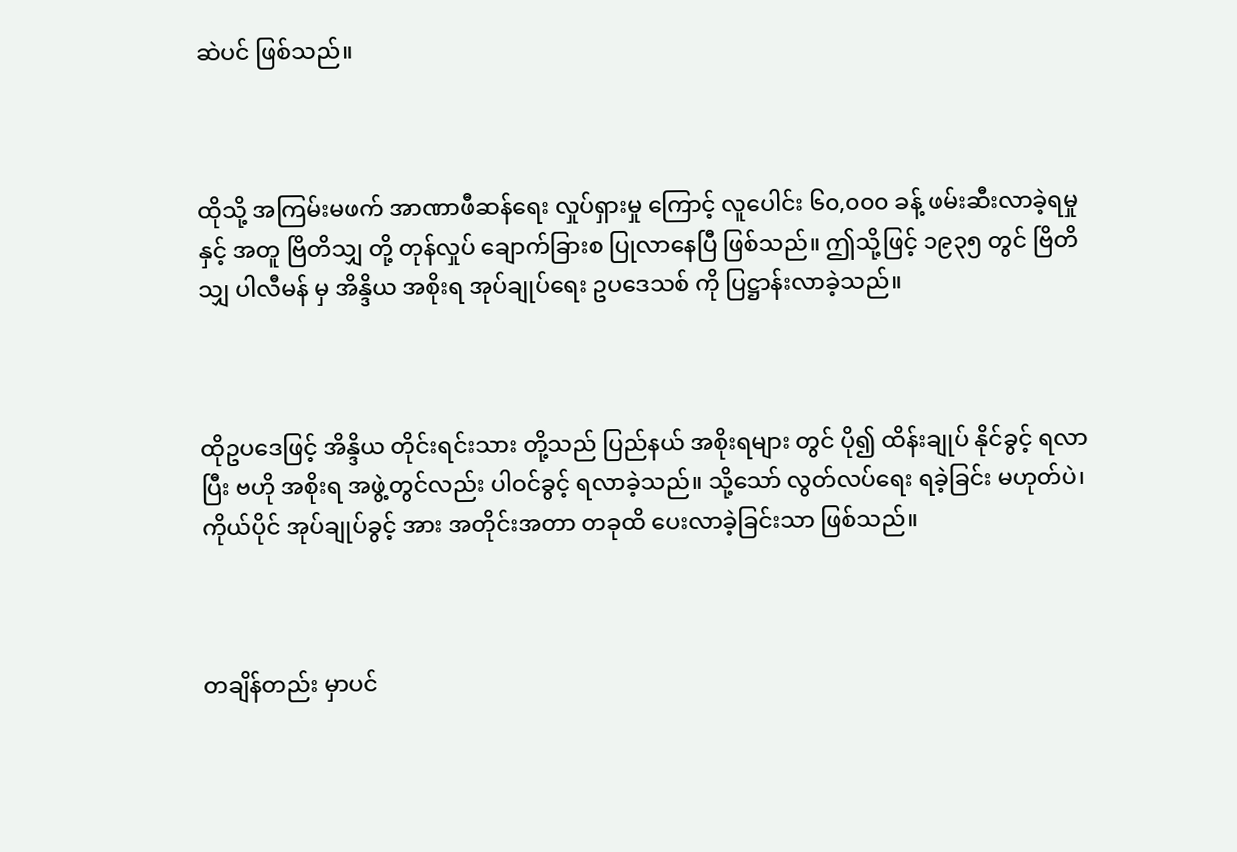ဆဲပင် ဖြစ်သည်။



ထိုသို့ အကြမ်းမဖက် အာဏာဖီဆန်ရေး လှုပ်ရှားမှု ကြောင့် လူပေါင်း ၆၀,၀၀၀ ခန့် ဖမ်းဆီးလာခဲ့ရမှု နှင့် အတူ ဗြိတိသျှ တို့ တုန်လှုပ် ချောက်ခြားစ ပြုလာနေပြီ ဖြစ်သည်။ ဤသို့ဖြင့် ၁၉၃၅ တွင် ဗြိတိသျှ ပါလီမန် မှ အိန္ဒိယ အစိုးရ အုပ်ချုပ်ရေး ဥပဒေသစ် ကို ပြဋ္ဌာန်းလာခဲ့သည်။



ထိုဥပဒေဖြင့် အိန္ဒိယ တိုင်းရင်းသား တို့သည် ပြည်နယ် အစိုးရများ တွင် ပို၍ ထိန်းချုပ် နိုင်ခွင့် ရလာပြီး ဗဟို အစိုးရ အဖွဲ့တွင်လည်း ပါဝင်ခွင့် ရလာခဲ့သည်။ သို့သော် လွတ်လပ်ရေး ရခဲ့ခြင်း မဟုတ်ပဲ၊ ကိုယ်ပိုင် အုပ်ချုပ်ခွင့် အား အတိုင်းအတာ တခုထိ ပေးလာခဲ့ခြင်းသာ ဖြစ်သည်။



တချိန်တည်း မှာပင်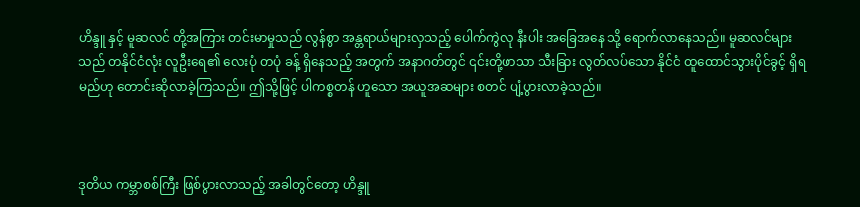ဟိန္ဒူ နှင့် မူဆလင် တို့အကြား တင်းမာမှုသည် လွန်စွာ အန္တရာယ်များလှသည့် ပေါက်ကွဲလု နီးပါး အခြေအနေ သို့ ရောက်လာနေသည်။ မူဆလင်များသည် တနိုင်ငံလုံး လူဦးရေ၏ လေးပုံ တပုံ ခန့် ရှိနေသည့် အတွက် အနာဂတ်တွင် ၎င်းတို့ဖာသာ သီးခြား လွတ်လပ်သော နိုင်ငံ ထူထောင်သွားပိုင်ခွင့် ရှိရမည်ဟု တောင်းဆိုလာခဲ့ကြသည်။ ဤသို့ဖြင့် ပါကစ္စတန် ဟူသော အယူအဆများ စတင် ပျံ့ပွားလာခဲ့သည်။



ဒုတိယ ကမ္ဘာစစ်ကြီး ဖြစ်ပွားလာသည့် အခါတွင်တော့ ဟိန္ဒူ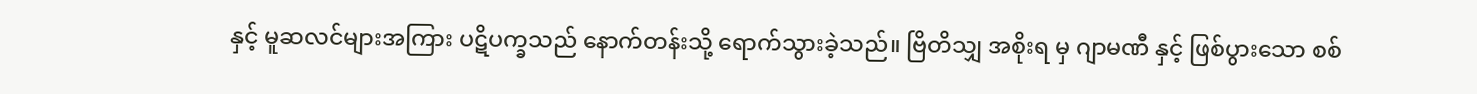နှင့် မူဆလင်များအကြား ပဋိပက္ခသည် နောက်တန်းသို့ ရောက်သွားခဲ့သည်။ ဗြိတိသျှ အစိုးရ မှ ဂျာမဏီ နှင့် ဖြစ်ပွားသော စစ်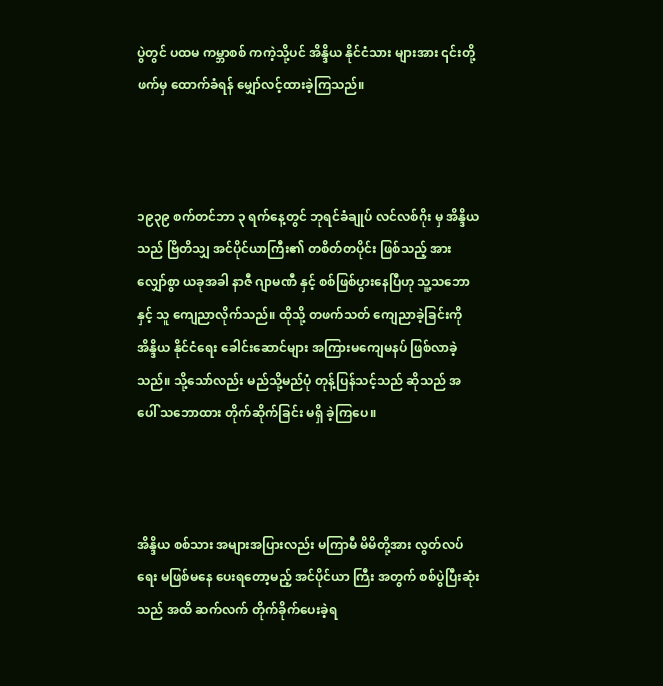ပွဲတွင် ပထမ ကမ္ဘာစစ် ကကဲ့သို့ပင် အိန္ဒိယ နိုင်ငံသား များအား ၎င်းတို့ဖက်မှ ထောက်ခံရန် မျှော်လင့်ထားခဲ့ကြသည်။



၁၉၃၉ စက်တင်ဘာ ၃ ရက်နေ့တွင် ဘုရင်ခံချုပ် လင်လစ်ဂိုး မှ အိန္ဒိယ သည် ဗြိတိသျှ အင်ပိုင်ယာကြီး၏ တစိတ်တပိုင်း ဖြစ်သည့် အားလျှော်စွာ ယခုအခါ နာဇီ ဂျာမဏီ နှင့် စစ်ဖြစ်ပွားနေပြီဟု သူ့သဘောနှင့် သူ ကျေညာလိုက်သည်။ ထိုသို့ တဖက်သတ် ကျေညာခဲ့ခြင်းကို အိန္ဒိယ နိုင်ငံရေး ခေါင်းဆောင်များ အကြားမကျေမနပ် ဖြစ်လာခဲ့သည်။ သို့သော်လည်း မည်သို့မည်ပုံ တုန့်ပြန်သင့်သည် ဆိုသည် အပေါ် သဘောထား တိုက်ဆိုက်ခြင်း မရှိ ခဲ့ကြပေ။



အိန္ဒိယ စစ်သား အများအပြားလည်း မကြာမီ မိမိတို့အား လွတ်လပ်ရေး မဖြစ်မနေ ပေးရတော့မည့် အင်ပိုင်ယာ ကြီး အတွက် စစ်ပွဲပြီးဆုံးသည် အထိ ဆက်လက် တိုက်ခိုက်ပေးခဲ့ရ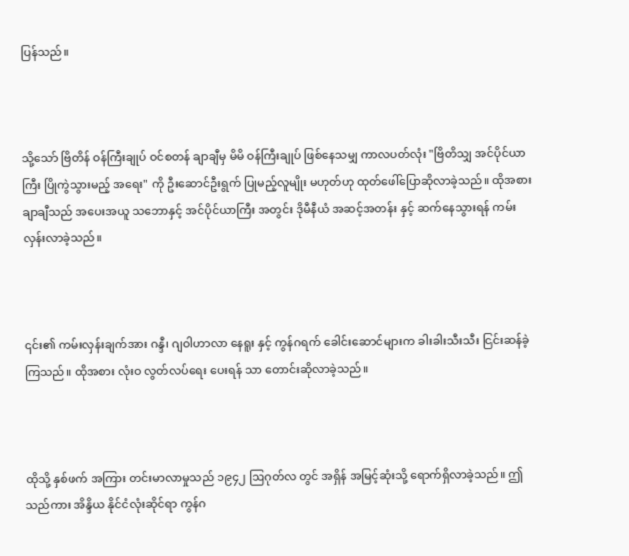ပြန်သည်။



သို့သော် ဗြိတိန် ဝန်ကြီးချုပ် ဝင်စတန် ချာချီမှ မိမိ ဝန်ကြီးချုပ် ဖြစ်နေသမျှ ကာလပတ်လုံး "ဗြိတိသျှ အင်ပိုင်ယာ ကြီး ပြိုကွဲသွားမည့် အရေး" ကို ဦးဆောင်ဦးရွက် ပြုမည့်လူမျိုး မဟုတ်ဟု ထုတ်ဖေါ်ပြောဆိုလာခဲ့သည်။ ထိုအစား ချာချီသည် အပေးအယူ သဘောနှင့် အင်ပိုင်ယာကြီး အတွင်း ဒိုမီနီယံ အဆင့်အတန်း နှင့် ဆက်နေသွားရန် ကမ်းလှန်းလာခဲ့သည်။



၎င်း၏ ကမ်းလှန်းချက်အား ဂန္ဒီ၊ ဂျဝါဟာလာ နေရူး နှင့် ကွန်ဂရက် ခေါင်းဆောင်များက ခါးခါးသီးသီး ငြင်းဆန်ခဲ့ကြသည်။ ထိုအစား လုံးဝ လွတ်လပ်ရေး ပေးရန် သာ တောင်းဆိုလာခဲ့သည်။



ထိုသို့ နှစ်ဖက် အကြား တင်းမာလာမှုသည် ၁၉၄၂ ဩဂုတ်လ တွင် အရှိန် အမြင့်ဆုံးသို့ ရောက်ရှိလာခဲ့သည်။ ဤသည်ကား အိန္ဒိယ နိုင်ငံလုံးဆိုင်ရာ ကွန်ဂ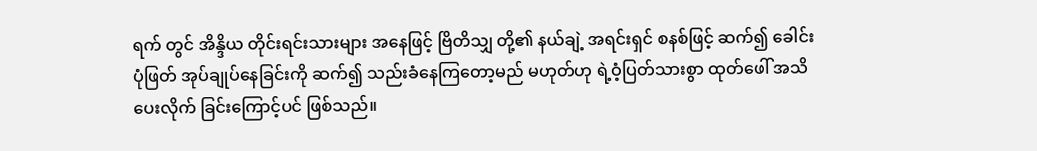ရက် တွင် အိန္ဒိယ တိုင်းရင်းသားများ အနေဖြင့် ဗြိတိသျှ တို့၏ နယ်ချဲ့ အရင်းရှင် စနစ်ဖြင့် ဆက်၍ ခေါင်းပုံဖြတ် အုပ်ချုပ်နေခြင်းကို ဆက်၍ သည်းခံနေကြတော့မည် မဟုတ်ဟု ရဲ့ဝံ့ပြတ်သားစွာ ထုတ်ဖေါ် အသိပေးလိုက် ခြင်းကြောင့်ပင် ဖြစ်သည်။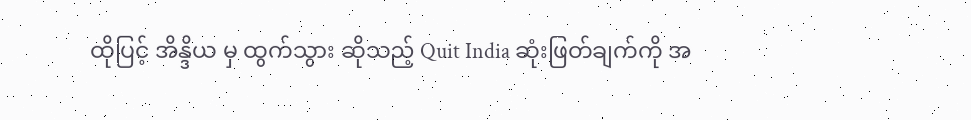ထိုပြင့် အိန္ဒိယ မှ ထွက်သွား ‌‌ဆိုသည့် Quit India ဆုံးဖြတ်ချက်ကို အ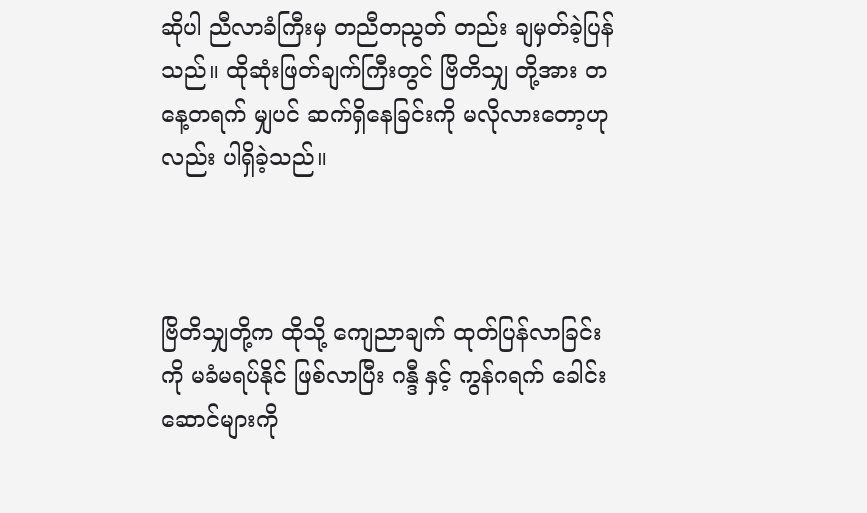ဆိုပါ ညီလာခံကြီးမှ တညီတညွတ် တည်း ချမှတ်ခဲ့ပြန်သည်။ ထိုဆုံးဖြတ်ချက်ကြီးတွင် ဗြိတိသျှ တို့အား တနေ့တရက် မျှပင် ဆက်ရှိနေခြင်းကို မလိုလားတော့ဟု လည်း ပါရှိခဲ့သည်။



ဗြိတိသျှတို့က ထိုသို့ ကျေညာချက် ထုတ်ပြန်လာခြင်းကို မခံမရပ်နိုင် ဖြစ်လာပြီး ဂန္ဒီ နှင့် ကွန်ဂရက် ခေါင်းဆောင်များကို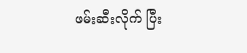ဖမ်းဆီးလိုက် ပြီး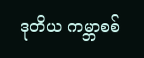ဒုတိယ ကမ္ဘာစစ်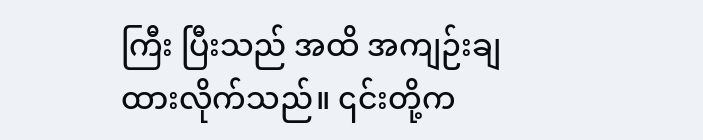ကြီး ပြီးသည် အထိ အကျဉ်းချထားလိုက်သည်။ ၎င်းတို့က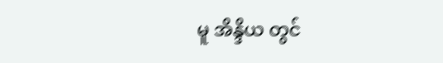မူ အိန္ဒိယ တွင်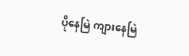ပိုနေမြဲ ကျားနေမြဲ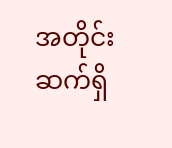အတိုင်း ဆက်ရှိ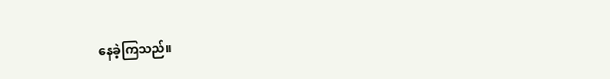နေခဲ့ကြသည်။